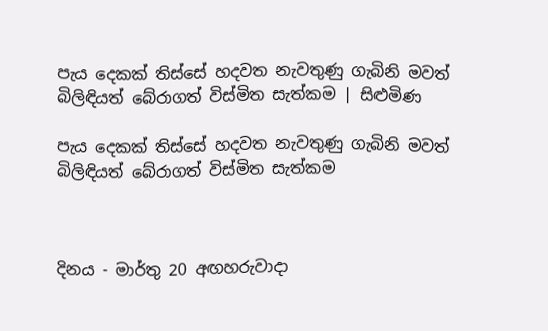පැය දෙකක් තිස්සේ හදවත නැවතුණු ගැබිනි මවත් බිලිඳියත් බේරාගත් විස්මිත සැත්කම | සිළුමිණ

පැය දෙකක් තිස්සේ හදවත නැවතුණු ගැබිනි මවත් බිලිඳියත් බේරාගත් විස්මිත සැත්කම



දිනය - මාර්තු 20 අඟහරුවාදා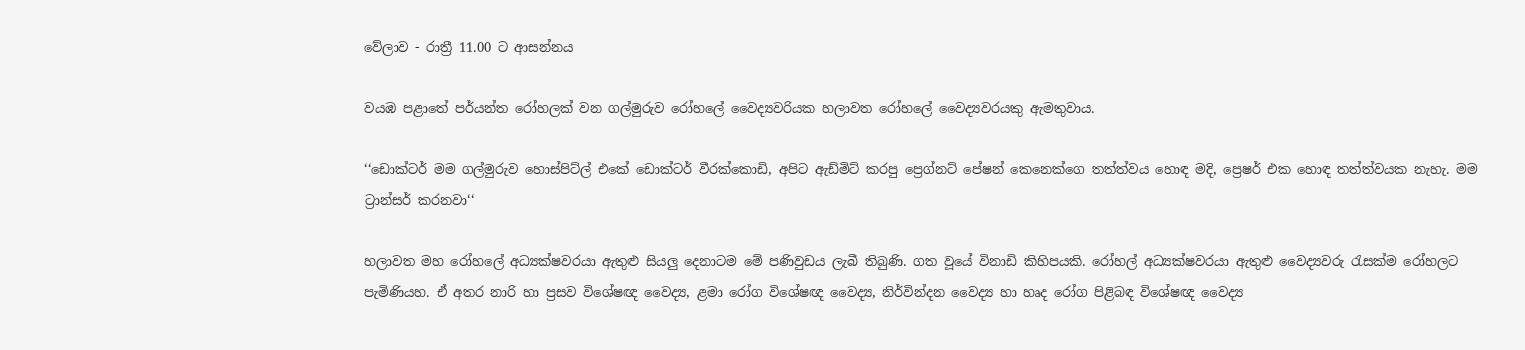වේලාව - රාත්‍රී 11.00 ට ආසන්නය

වයඹ පළාතේ පර්යන්ත රෝහලක් වන ගල්මුරුව රෝහලේ වෛද්‍යවරියක හලාවත රෝහලේ වෛද්‍යවරයකු ඇමතුවාය.

‘‘ඩොක්ටර් මම ගල්මුරුව හොස්පිට්ල් එකේ ඩොක්ටර් වීරක්කොඩි, අපිට ඇඩ්මිට් කරපු ප්‍රෙග්නට් පේෂන් කෙනෙක්ගෙ තත්ත්වය හොඳ මදි, ප්‍රෙෂර් එක හොඳ තත්ත්වයක නැහැ. මම ට්‍රාන්සර් කරනවා‘‘

හලාවත මහ රෝහලේ අධ්‍යක්ෂවරයා ඇතුළු සියලු දෙනාටම මේ පණිවුඩය ලැබී තිබුණි. ගත වූයේ විනාඩි කිහිපයකි. රෝහල් අධ්‍යක්ෂවරයා ඇතුළු වෛද්‍යවරු රැසක්ම රෝහලට පැමිණියහ. ඒ අතර නාරි හා ප්‍රසව විශේෂඥ වෛද්‍ය, ළමා රෝග විශේෂඥ වෛද්‍ය, නිර්වින්දන වෛද්‍ය හා හෘද රෝග පිළිබඳ විශේෂඥ වෛද්‍ය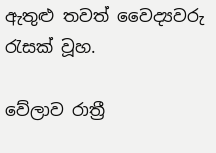ඇතුළු තවත් වෛද්‍යවරු රැසක් වූහ.

වේලාව රාත්‍රී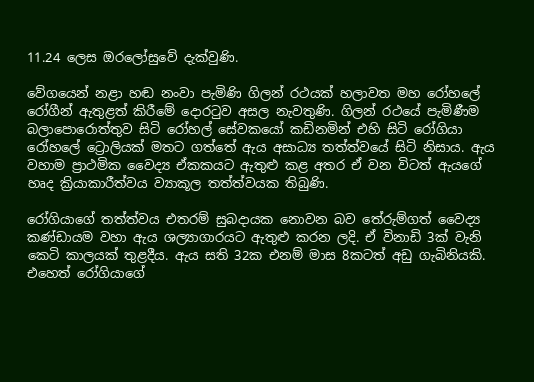11.24 ලෙස ඔරලෝසුවේ දැක්වුණි.

වේගයෙන් නළා හඬ නංවා පැමිණි ගිලන් රථයක් හලාවත මහ රෝහලේ රෝගීන් ඇතුළත් කිරීමේ දොරටුව අසල නැවතුණි. ගිලන් රථයේ පැමිණීම බලාපොරොත්තුව සිටි රෝහල් සේවකයෝ කඩිනමින් එහි සිටි රෝගියා රෝහලේ ට්‍රොලියක් මතට ගත්තේ ඇය අසාධ්‍ය තත්ත්වයේ සිටි නිසාය. ඇය වහාම ප්‍රාථමික වෛද්‍ය ඒකකයට ඇතුළු කළ අතර ඒ වන විටත් ඇයගේ හෘද ක්‍රියාකාරීත්වය ව්‍යාකූල තත්ත්වයක තිබුණි.

රෝගියාගේ තත්ත්වය එතරම් සුබදායක නොවන බව තේරුම්ගත් වෛද්‍ය කණ්ඩායම වහා ඇය ශල්‍යාගාරයට ඇතුළු කරන ලදි. ඒ විනාඩි 3ක් වැනි කෙටි කාලයක් තුළදීය. ඇය සති 32ක එනම් මාස 8කටත් අඩු ගැබිනියකි. එහෙත් රෝගියාගේ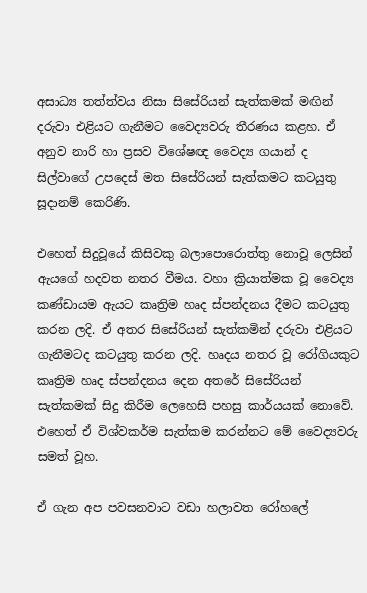අසාධ්‍ය තත්ත්වය නිසා සිසේරියන් සැත්කමක් මඟින් දරුවා එළියට ගැනීමට වෛද්‍යවරු තීරණය කළහ. ඒ අනුව නාරි හා ප්‍රසව විශේෂඥ වෛද්‍ය ගයාන් ද සිල්වාගේ උපදෙස් මත සිසේරියන් සැත්කමට කටයුතු සූදානම් කෙරිණි.

එහෙත් සිදුවූයේ කිසිවකු බලාපොරොත්තු නොවූ ලෙසින් ඇයගේ හදවත නතර වීමය. වහා ක්‍රියාත්මක වූ වෛද්‍ය කණ්ඩායම ඇයට කෘත්‍රිම හෘද ස්පන්දනය දීමට කටයුතු කරන ලදි. ඒ අතර සිසේරියන් සැත්කමින් දරුවා එළියට ගැනීමටද කටයුතු කරන ලදි. හෘදය නතර වූ රෝගියකුට කෘත්‍රිම හෘද ස්පන්දනය දෙන අතරේ සිසේරියන් සැත්කමක් සිදු කිරීම ලෙහෙසි පහසු කාර්යයක් නොවේ. එහෙත් ඒ විශ්වකර්ම සැත්කම කරන්නට මේ වෛද්‍යවරු සමත් වූහ.

ඒ ගැන අප පවසනවාට වඩා හලාවත රෝහලේ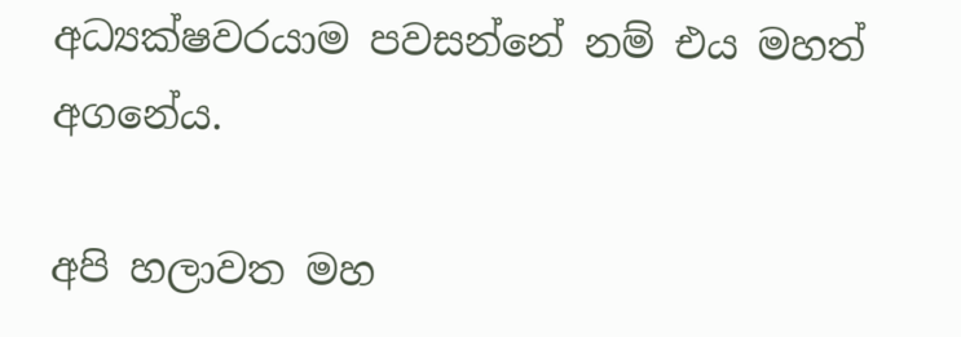අධ්‍යක්ෂවරයාම පවසන්නේ නම් එය මහත් අගනේය.

අපි හලාවත මහ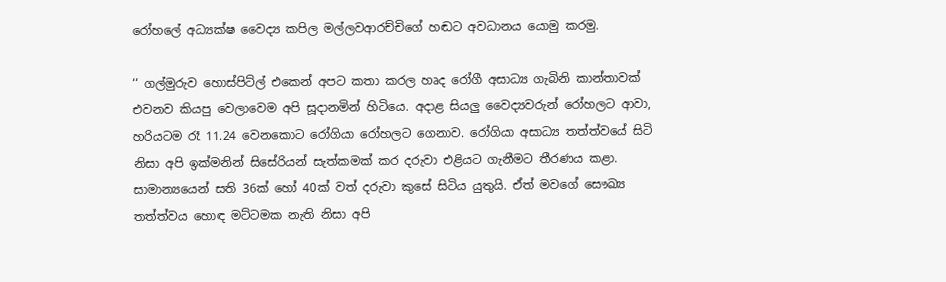රෝහලේ අධ්‍යක්ෂ වෛද්‍ය කපිල මල්ලවආරච්චිගේ හඬට අවධානය යොමු කරමු.

‘‘ ගල්මුරුව හොස්පිට්ල් එකෙන් අපට කතා කරල හෘද රෝගී අසාධ්‍ය ගැබිනි කාන්තාවක් එවනව කියපු වෙලාවෙම අපි සූදානමින් හිටියෙ. අදාළ සියලු වෛද්‍යවරුන් රෝහලට ආවා, හරියටම රෑ 11.24 වෙනකොට රෝගියා රෝහලට ගෙනාව. රෝගියා අසාධ්‍ය තත්ත්වයේ සිටි නිසා අපි ඉක්මනින් සිසේරියන් සැත්කමක් කර දරුවා එළියට ගැනීමට තීරණය කළා. සාමාන්‍යයෙන් සති 36ක් හෝ 40ක් වත් දරුවා කුසේ සිටිය යුතුයි. ඒත් මවගේ සෞඛ්‍ය තත්ත්වය හොඳ මට්ටමක නැති නිසා අපි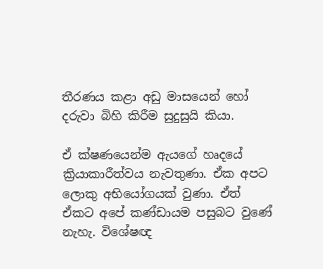තීරණය කළා අඩු මාසයෙන් හෝ දරුවා බිහි කිරීම සුදුසුයි කියා.

ඒ ක්ෂණයෙන්ම ඇයගේ හෘදයේ ක්‍රියාකාරීත්වය නැවතුණා. ඒක අපට ලොකු අභියෝගයක් වුණා. ඒත් ඒකට අපේ කණ්ඩායම පසුබට වුණේ නැහැ. විශේෂඥ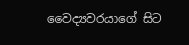වෛද්‍යවරයාගේ සිට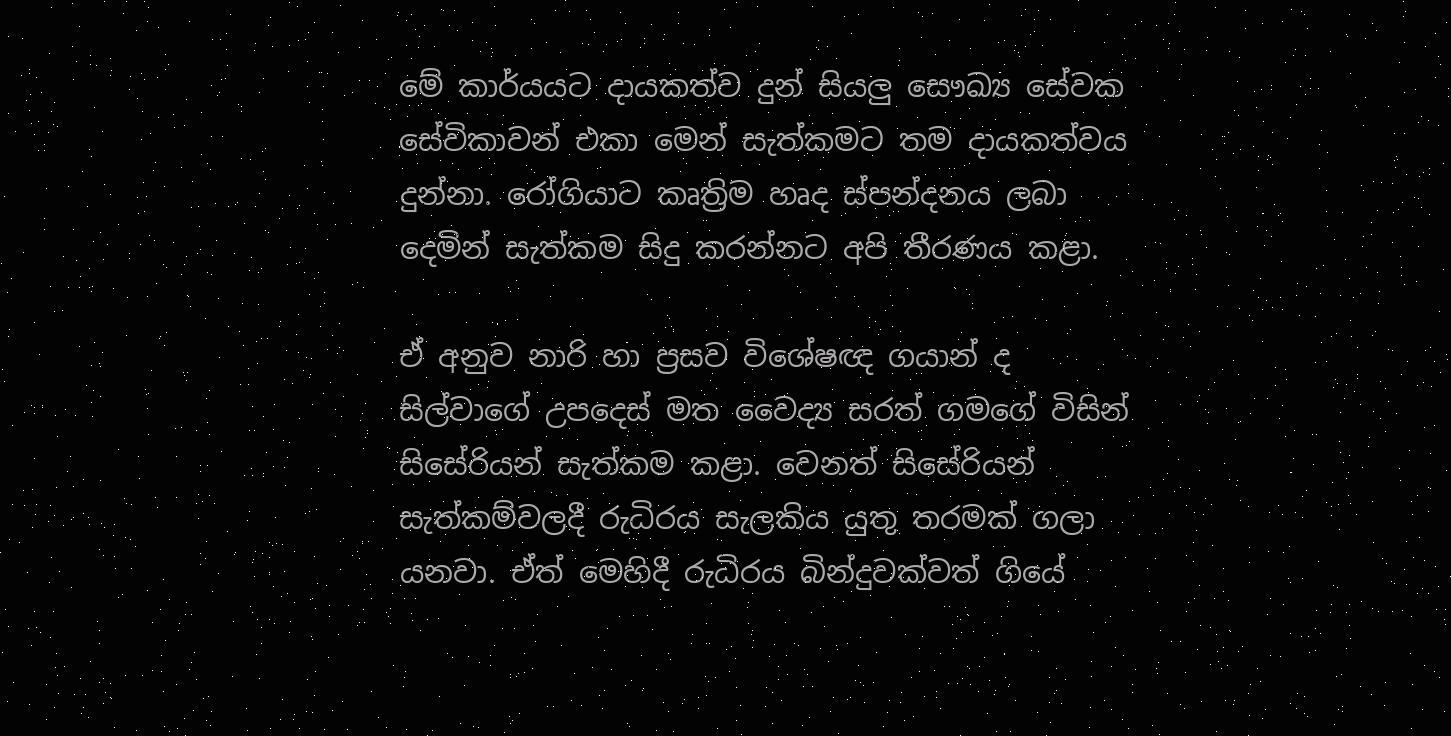මේ කාර්යයට දායකත්ව දුන් සියලු සෞඛ්‍ය සේවක සේවිකාවන් එකා මෙන් සැත්කමට තම දායකත්වය දුන්නා. රෝගියාට කෘත්‍රිම හෘද ස්පන්දනය ලබා දෙමින් සැත්කම සිදු කරන්නට අපි තීරණය කළා.

ඒ අනුව නාරි හා ප්‍රසව විශේෂඥ ගයාන් ද සිල්වාගේ උපදෙස් මත වෛද්‍ය සරත් ගමගේ විසින් සිසේරියන් සැත්කම කළා. වෙනත් සිසේරියන් සැත්කම්වලදී රුධිරය සැලකිය යුතු තරමක් ගලා යනවා. ඒත් මෙහිදී රුධිරය බින්දුවක්වත් ගියේ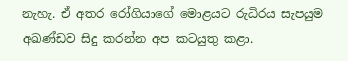නැහැ. ඒ අතර රෝගියාගේ මොළයට රුධිරය සැපයුම අඛණ්ඩව සිදු කරන්න අප කටයුතු කළා.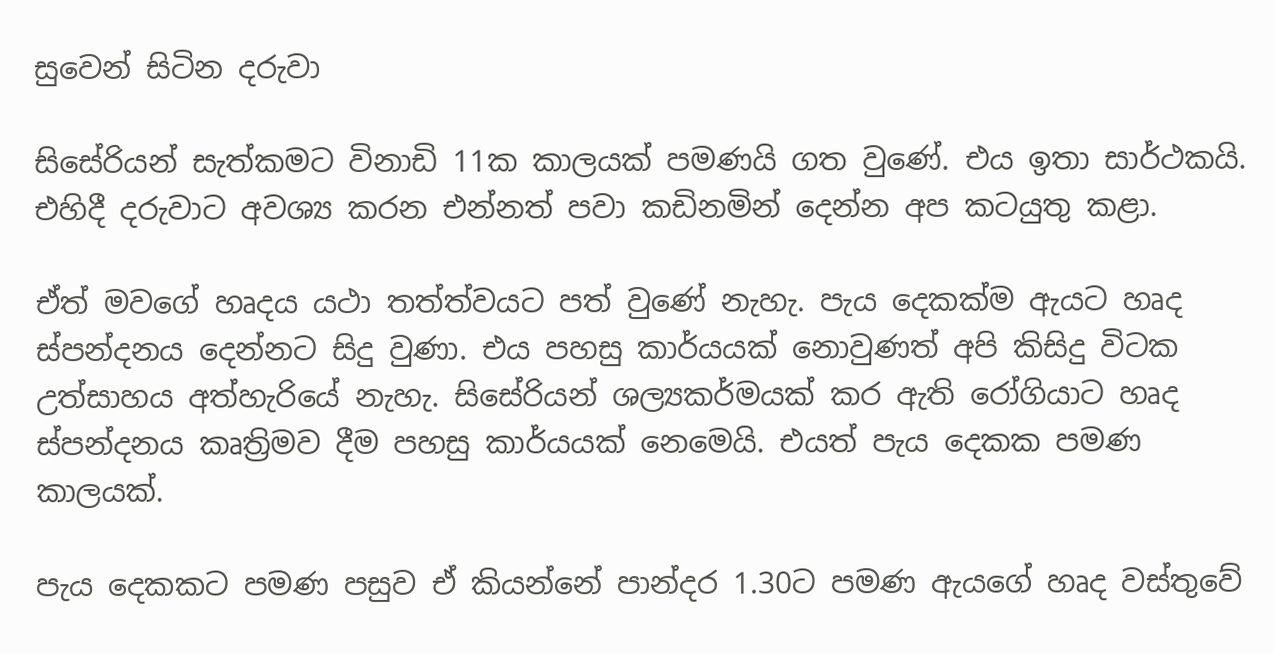සුවෙන් සිටින දරුවා

සිසේරියන් සැත්කමට විනාඩි 11ක කාලයක් පමණයි ගත වුණේ. එය ඉතා සාර්ථකයි. එහිදී දරුවාට අවශ්‍ය කරන එන්නත් පවා කඩිනමින් දෙන්න අප කටයුතු කළා.

ඒත් මවගේ හෘදය යථා තත්ත්වයට පත් වුණේ නැහැ. පැය දෙකක්ම ඇයට හෘද ස්පන්දනය දෙන්නට සිදු වුණා. එය පහසු කාර්යයක් නොවුණත් අපි කිසිදු විටක උත්සාහය අත්හැරියේ නැහැ. සිසේරියන් ශල්‍යකර්මයක් කර ඇති රෝගියාට හෘද ස්පන්දනය කෘත්‍රිමව දීම පහසු කාර්යයක් නෙමෙයි. එයත් පැය දෙකක පමණ කාලයක්.

පැය දෙකකට පමණ පසුව ඒ කියන්නේ පාන්දර 1.30ට පමණ ඇයගේ හෘද වස්තුවේ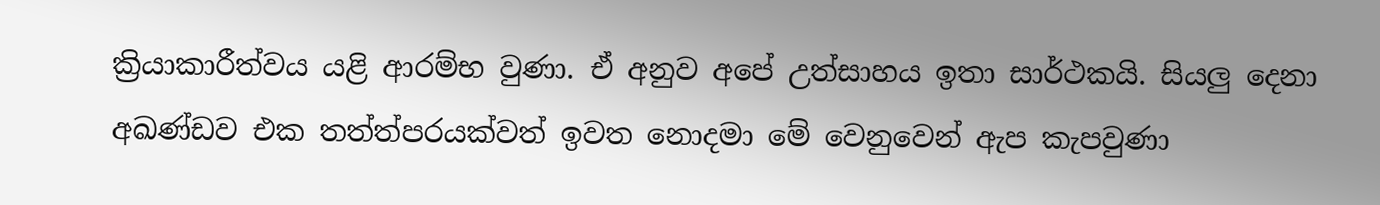ක්‍රියාකාරීත්වය යළි ආරම්භ වුණා. ඒ අනුව අපේ උත්සාහය ඉතා සාර්ථකයි. සියලු දෙනා අඛණ්ඩව එක තත්ත්පරයක්වත් ඉවත නොදමා මේ වෙනුවෙන් ඇප කැපවුණා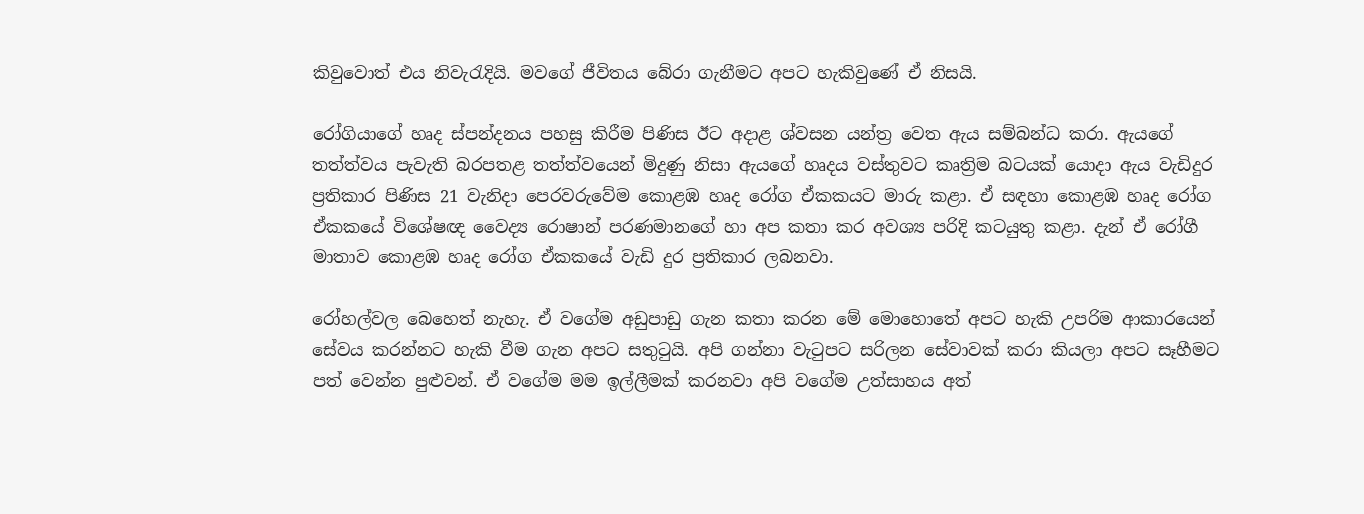කිවුවොත් එය නිවැරැදියි. මවගේ ජීවිතය බේරා ගැනීමට අපට හැකිවුණේ ඒ නිසයි.

රෝගියාගේ හෘද ස්පන්දනය පහසු කිරීම පිණිස ඊට අදාළ ශ්වසන යන්ත්‍ර වෙත ඇය සම්බන්ධ කරා. ඇයගේ තත්ත්වය පැවැති බරපතළ තත්ත්වයෙන් මිදුණු නිසා ඇයගේ හෘදය වස්තුවට කෘත්‍රිම බටයක් යොදා ඇය වැඩිදුර ප්‍රතිකාර පිණිස 21 වැනිදා පෙරවරුවේම කොළඹ හෘද රෝග ඒකකයට මාරු කළා. ඒ සඳහා කොළඹ හෘද රෝග ඒකකයේ විශේෂඥ වෛද්‍ය රොෂාන් පරණමානගේ හා අප කතා කර අවශ්‍ය පරිදි කටයුතු කළා. දැන් ඒ රෝගී මාතාව කොළඹ හෘද රෝග ඒකකයේ වැඩි දුර ප්‍රතිකාර ලබනවා.

රෝහල්වල බෙහෙත් නැහැ. ඒ වගේම අඩුපාඩු ගැන කතා කරන මේ මොහොතේ අපට හැකි උපරිම ආකාරයෙන් සේවය කරන්නට හැකි වීම ගැන අපට සතුටුයි. අපි ගන්නා වැටුපට සරිලන සේවාවක් කරා කියලා අපට සෑහීමට පත් වෙන්න පුළුවන්. ඒ වගේම මම ඉල්ලීමක් කරනවා අපි වගේම උත්සාහය අත්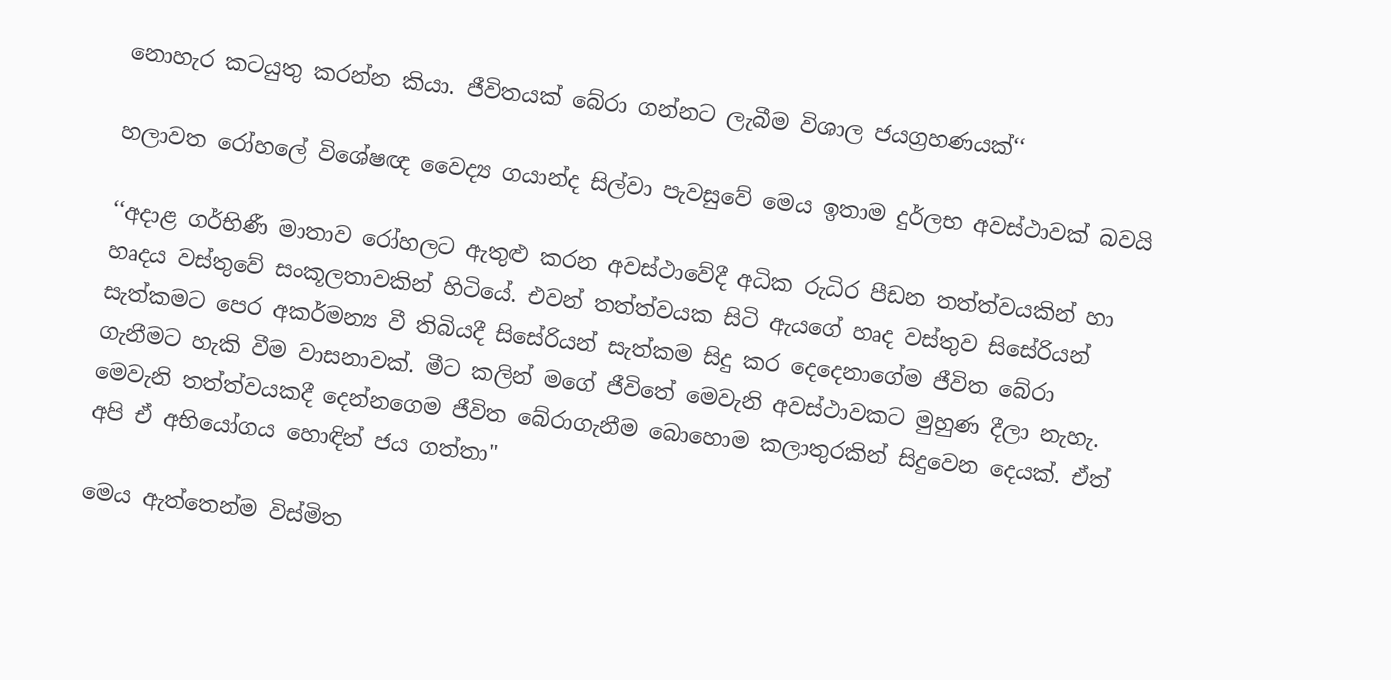නොහැර කටයුතු කරන්න කියා. ජීවිතයක් බේරා ගන්නට ලැබීම විශාල ජයග්‍රහණයක්‘‘

හලාවත රෝහලේ විශේෂඥ වෛද්‍ය ගයාන්ද සිල්වා පැවසුවේ මෙය ඉතාම දුර්ලභ අවස්ථාවක් බවයි

‘‘අදාළ ගර්භිණී මාතාව රෝහලට ඇතුළු කරන අවස්ථාවේදී අධික රුධිර පීඩන තත්ත්වයකින් හා හෘදය වස්තුවේ සංකූලතාවකින් හිටියේ. එවන් තත්ත්වයක සිටි ඇයගේ හෘද වස්තුව සිසේරියන් සැත්කමට පෙර අකර්මන්‍ය වී තිබියදී සිසේරියන් සැත්කම සිදු කර දෙදෙනාගේම ජීවිත බේරා ගැනීමට හැකි වීම වාසනාවක්. මීට කලින් මගේ ජීවිතේ මෙවැනි අවස්ථාවකට මුහුණ දීලා නැහැ. මෙවැනි තත්ත්වයකදී දෙන්නගෙම ජීවිත බේරාගැනීම බොහොම කලාතුරකින් සිදුවෙන දෙයක්. ඒත් අපි ඒ අභි‍‍යෝගය හොඳින් ජය ගත්තා"

මෙය ඇත්තෙන්ම විස්මිත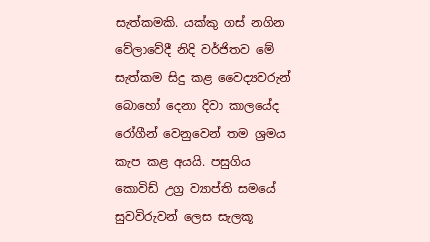සැත්කමකි. යක්කු ගස් නගින වේලාවේදී නිදි වර්ජිතව මේ සැත්කම සිදු කළ වෛද්‍යවරුන් බොහෝ දෙනා දිවා කාලයේද රෝගීන් වෙනුවෙන් තම ශ්‍රමය කැප කළ අයයි. පසුගිය කොවිඩ් උග්‍ර ව්‍යාප්ති සමයේ සුවවිරුවන් ලෙස සැලකූ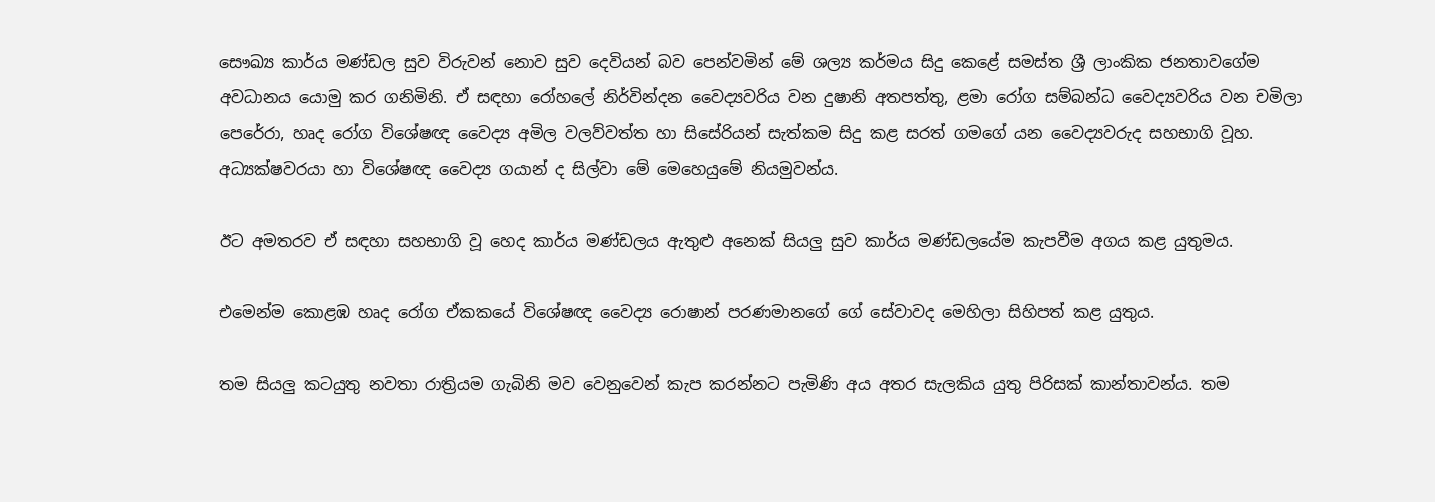සෞඛ්‍ය කාර්ය මණ්ඩල සුව විරුවන් නොව සුව දෙවියන් බව පෙන්වමින් මේ ශල්‍ය කර්මය සිදු කෙළේ සමස්ත ශ්‍රී ලාංකික ජනතාවගේම අවධානය යොමු කර ගනිමිනි. ඒ සඳහා රෝහලේ නිර්වින්දන වෛද්‍යවරිය වන දුෂානි අතපත්තු, ළමා රෝග සම්බන්ධ වෛද්‍යවරිය වන චමිලා පෙරේරා, හෘද රෝග විශේෂඥ වෛද්‍ය අමිල වලව්වත්ත හා සිසේරියන් සැත්කම සිදු කළ සරත් ගමගේ යන වෛද්‍යවරුද සහභාගි වූහ. අධ්‍යක්ෂවරයා හා විශේෂඥ වෛද්‍ය ගයාන් ද සිල්වා මේ මෙහෙයුමේ නියමුවන්ය.

ඊට අමතරව ඒ සඳහා සහභාගි වූ හෙද කාර්ය මණ්ඩලය ඇතුළු අනෙක් සියලු සුව කාර්ය මණ්ඩලයේම කැපවීම අගය කළ යුතුමය.

එමෙන්ම කොළඹ හෘද රෝග ඒකකයේ විශේෂඥ වෛද්‍ය රොෂාන් පරණමානගේ ගේ සේවාවද මෙහිලා සිහිපත් කළ යුතුය.

තම සියලු කටයුතු නවතා රාත්‍රියම ගැබිනි මව වෙනුවෙන් කැප කරන්නට පැමිණි අය අතර සැලකිය යුතු පිරිසක් කාන්තාවන්ය. තම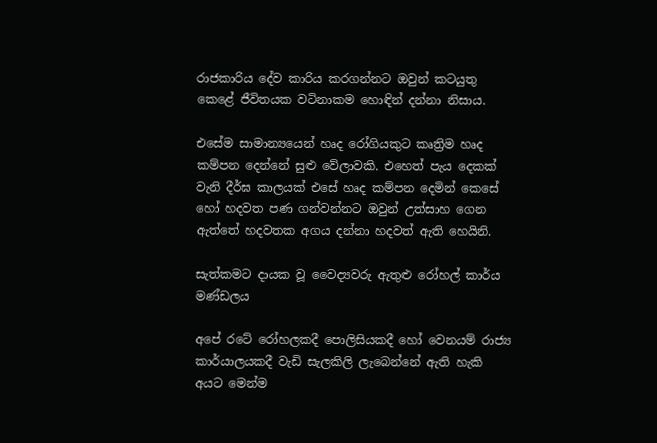රාජකාරිය දේව කාරිය කරගන්නට ඔවුන් කටයුතු කෙළේ ජීවිතයක වටිනාකම හොඳින් දන්නා නිසාය.

එසේම සාමාන්‍යයෙන් හෘද රෝගියකුට කෘත්‍රිම හෘද කම්පන දෙන්නේ සුළු වේලාවකි. එහෙත් පැය දෙකක් වැනි දීර්ඝ කාලයක් එසේ හෘද කම්පන දෙමින් කෙසේ හෝ හදවත පණ ගන්වන්නට ඔවුන් උත්සාහ ගෙන ඇත්තේ හදවතක අගය දන්නා හදවත් ඇති හෙයිනි.

සැත්කමට දායක වූ වෛද්‍යවරු ඇතුළු රෝහල් කාර්ය මණ්ඩලය

අපේ රටේ රෝහලකදී පොලිසියකදී හෝ වෙනයම් රාජ්‍ය කාර්යාලයකදී වැඩි සැලකිලි ලැබෙන්නේ ඇති හැකි අයට මෙන්ම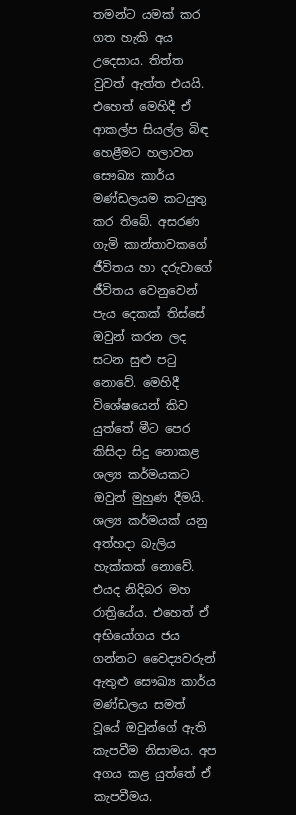තමන්ට යමක් කර ගත හැකි අය උදෙසාය. තිත්ත වුවත් ඇත්ත එයයි. එහෙත් මෙහිදී ඒ ආකල්ප සියල්ල බිඳ හෙළීමට හලාවත සෞඛ්‍ය කාර්ය මණ්ඩලයම කටයුතු කර තිබේ. අසරණ ගැමි කාන්තාවකගේ ජීවිතය හා දරුවාගේ ජීවිතය වෙනුවෙන් පැය දෙකක් තිස්සේ ඔවුන් කරන ලද සටන සුළු පටු නොවේ. මෙහිදී විශේෂයෙන් කිව යුත්තේ මීට පෙර කිසිදා සිදු නොකළ ශල්‍ය කර්මයකට ඔවුන් මුහුණ දීමයි. ශල්‍ය කර්මයක් යනු අත්හදා බැලිය හැක්කක් නොවේ. එයද නිදිබර මහ රාත්‍රියේය. එහෙත් ඒ අභියෝගය ජය ගන්නට වෛද්‍යවරුන් ඇතුළු සෞඛ්‍ය කාර්ය මණ්ඩලය සමත් වූයේ ඔවුන්ගේ ඇති කැපවීම නිසාමය. අප අගය කළ යුත්තේ ඒ කැපවීමය.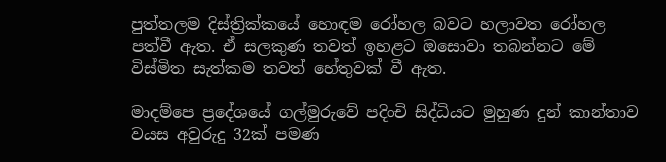පුත්තලම දිස්ත්‍රික්කයේ හොඳම රෝහල බවට හලාවත රෝහල පත්වී ඇත. ඒ සලකුණ තවත් ඉහළට ඔ‍සොවා තබන්නට මේ විස්මිත සැත්කම තවත් හේතුවක් වී ඇත.

මාදම්පෙ ප්‍රදේශයේ ගල්මුරුවේ පදිංචි සිද්ධියට මුහුණ දුන් කාන්තාව වයස අවුරුදු 32ක් පමණ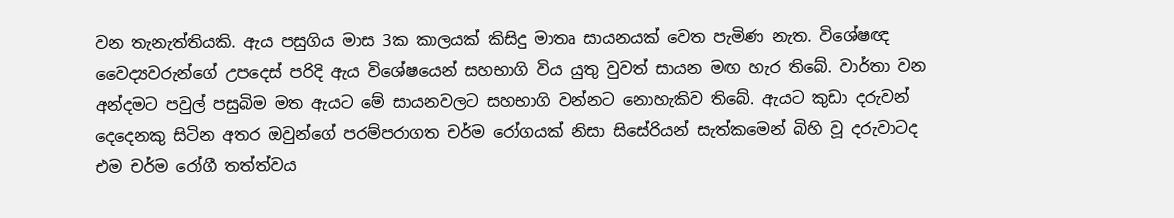වන තැනැත්තියකි. ඇය පසුගිය මාස 3ක කාලයක් කිසිදු මාතෘ සායනයක් වෙත පැමිණ නැත. විශේෂඥ වෛද්‍යවරුන්ගේ උපදෙස් පරිදි ඇය විශේෂයෙන් සහභාගි විය යුතු වුවත් සායන මඟ හැර තිබේ. වාර්තා වන අන්දමට පවුල් පසුබිම මත ඇයට මේ සායනවලට සහභාගි වන්නට නොහැකිව තිබේ. ඇයට කුඩා දරුවන් දෙදෙනකු සිටින අතර ඔවුන්ගේ පරම්පරාගත චර්ම රෝගයක් නිසා සිසේරියන් සැත්කමෙන් බිහි වූ දරුවාටද එම චර්ම රෝගී තත්ත්වය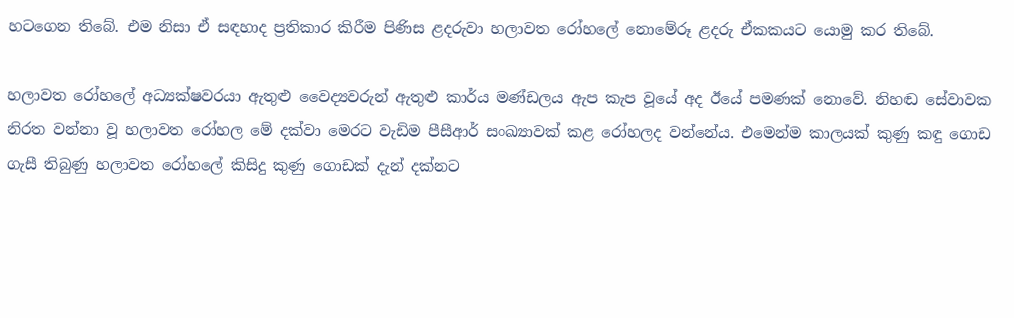හටගෙන තිබේ. එම නිසා ඒ සඳහාද ප්‍රතිකාර කිරීම පිණිස ළදරුවා හලාවත රෝහලේ නොමේරූ ළදරු ඒකකයට යොමු කර තිබේ.

හලාවත රෝහලේ අධ්‍යක්ෂවරයා ඇතුළු වෛද්‍යවරුන් ඇතුළු කාර්ය මණ්ඩලය ඇප කැප වූයේ අද ඊයේ පමණක් නොවේ. නිහඬ සේවාවක නිරත වන්නා වූ හලාවත රෝහල මේ දක්වා මෙරට වැඩිම පීසීආර් සංඛ්‍යාවක් කළ රෝහලද වන්නේය. එමෙන්ම කාලයක් කුණු කඳු ගොඩ ගැසී තිබුණු හලාවත රෝහලේ කිසිදු කුණු ගොඩක් දැන් දක්නට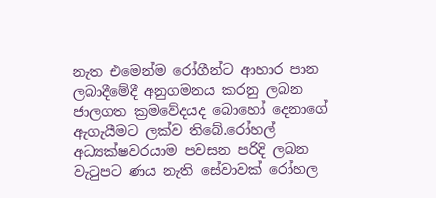නැත එමෙන්ම රෝගීන්ට ආහාර පාන ලබාදීමේදී අනුගමනය කරනු ලබන ජාලගත ක්‍රමවේදයද බොහෝ දෙනාගේ ඇගැයීමට ලක්ව තිබේ.රෝහල් අධ්‍යක්ෂවරයාම පවසන පරිදි ලබන වැටුපට ණය නැති සේවාවක් රෝහල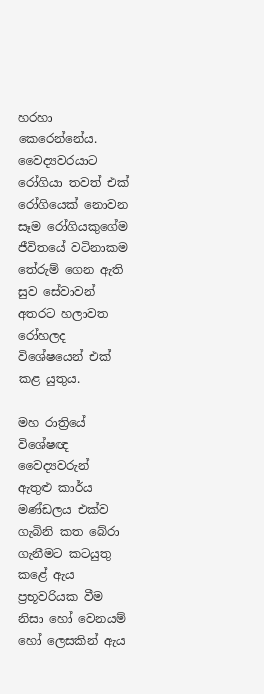හරහා කෙරෙන්නේය. වෛද්‍යවරයාට රෝගියා තවත් එක් රෝගියෙක් නොවන සෑම රෝගියකුගේම ජීවිතයේ වටිනාකම තේරුම් ගෙන ඇති සුව සේවාවන් අතරට හලාවත රෝහලද විශේෂයෙන් එක් කළ යුතුය.

මහ රාත්‍රියේ විශේෂඥ වෛද්‍යවරුන් ඇතුළු කාර්ය මණ්ඩලය එක්ව ගැබිනි කත බේරා ගැනීමට කටයුතු කළේ ඇය ප්‍රභූවරියක වීම නිසා හෝ වෙනයම් හෝ ලෙසකින් ඇය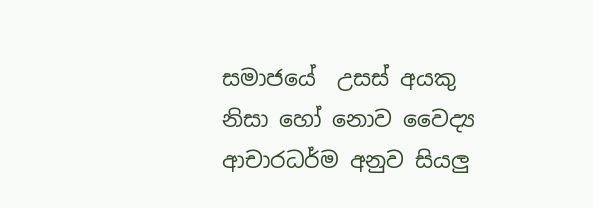සමාජයේ ‍ උසස් අයකු නිසා හෝ නොව වෛද්‍ය ආචාරධර්ම අනුව සියලු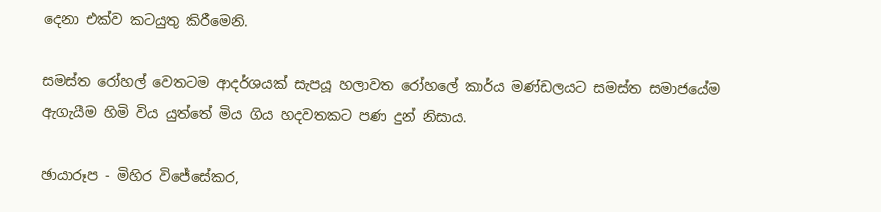දෙනා එක්ව කටයුතු කිරීමෙනි.

සමස්ත රෝහල් වෙතටම ආදර්ශයක් සැපයූ හලාවත රෝහලේ කාර්ය මණ්ඩලයට සමස්ත සමාජයේම ඇගැයීම හිමි විය යුත්තේ මිය ගිය හදවතකට පණ දුන් නිසාය.

ඡායාරූප - මිහිර විජේසේකර,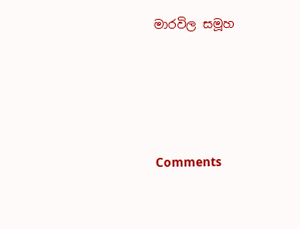මාරවිල සමූහ





Comments